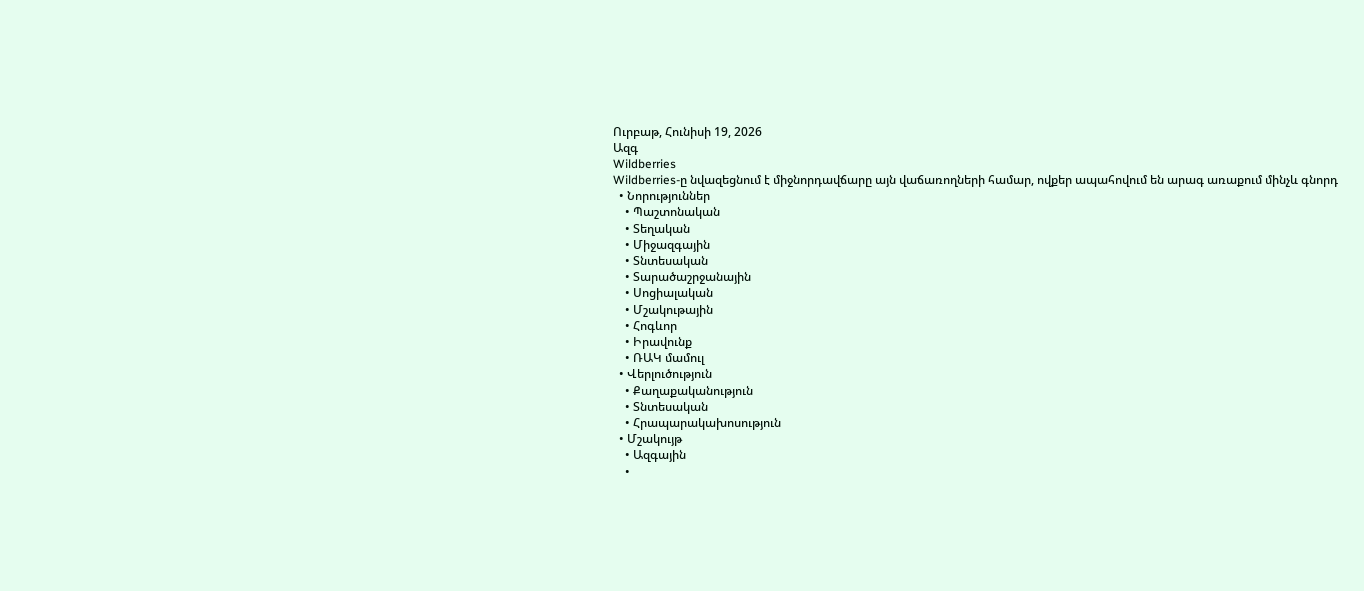Ուրբաթ, Հունիսի 19, 2026
Ազգ
Wildberries
Wildberries-ը նվազեցնում է միջնորդավճարը այն վաճառողների համար, ովքեր ապահովում են արագ առաքում մինչև գնորդ
  • Նորություններ
    • Պաշտոնական
    • Տեղական
    • Միջազգային
    • Տնտեսական
    • Տարածաշրջանային
    • Սոցիալական
    • Մշակութային
    • Հոգևոր
    • Իրավունք
    • ՌԱԿ մամուլ
  • Վերլուծություն
    • Քաղաքականություն
    • Տնտեսական
    • Հրապարակախոսություն
  • Մշակույթ
    • Ազգային
    •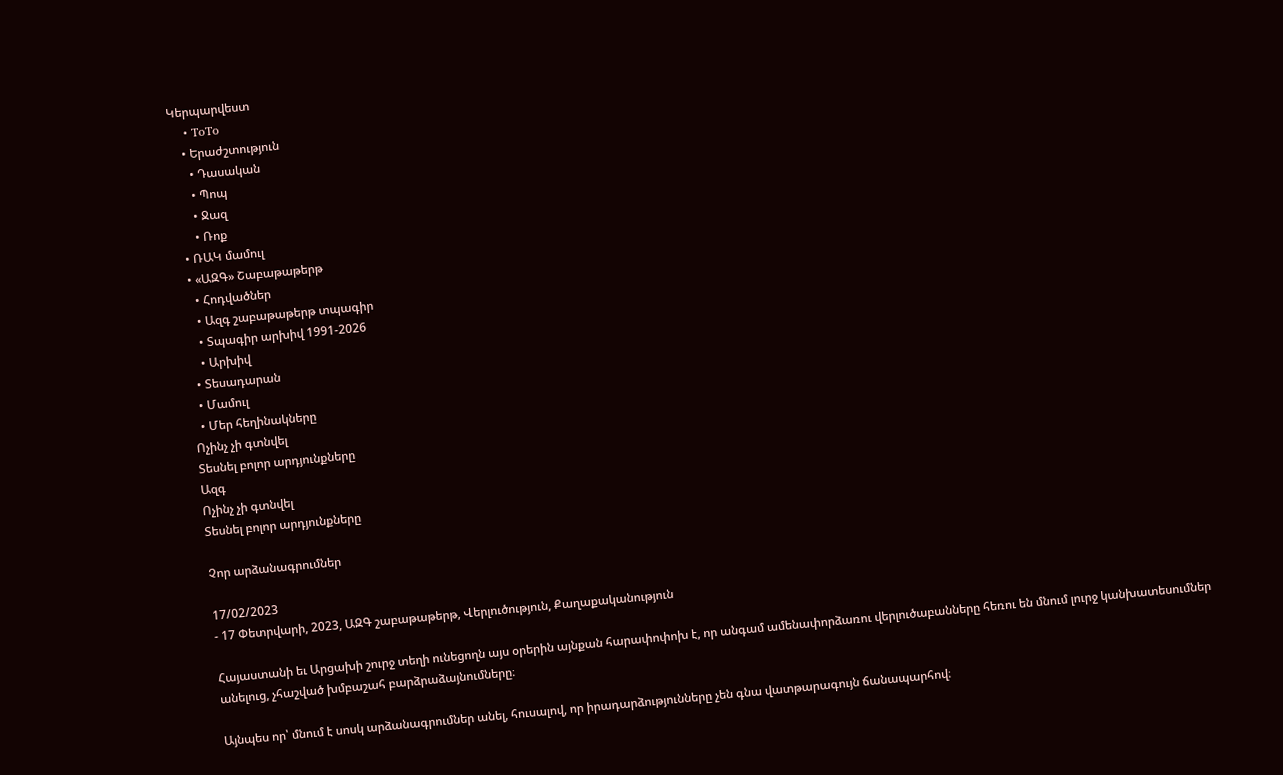Կերպարվեստ
    • ToTo
    • Երաժշտություն
      • Դասական
      • Պոպ
      • Ջազ
      • Ռոք
  • ՌԱԿ մամուլ
  • «ԱԶԳ» Շաբաթաթերթ
    • Հոդվածներ
    • Ազգ շաբաթաթերթ տպագիր
    • Տպագիր արխիվ 1991-2026
    • Արխիվ
  • Տեսադարան
  • Մամուլ
  • Մեր հեղինակները
Ոչինչ չի գտնվել
Տեսնել բոլոր արդյունքները
Ազգ
Ոչինչ չի գտնվել
Տեսնել բոլոր արդյունքները

Չոր արձանագրումներ

17/02/2023
- 17 Փետրվարի, 2023, ԱԶԳ շաբաթաթերթ, Վերլուծություն, Քաղաքականություն

Հայաստանի եւ Արցախի շուրջ տեղի ունեցողն այս օրերին այնքան հարափոփոխ է, որ անգամ ամենափորձառու վերլուծաբանները հեռու են մնում լուրջ կանխատեսումներ անելուց, չհաշված խմբաշահ բարձրաձայնումները։

Այնպես որ՝ մնում է սոսկ արձանագրումներ անել, հուսալով, որ իրադարձությունները չեն գնա վատթարագույն ճանապարհով։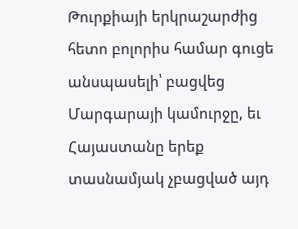Թուրքիայի երկրաշարժից հետո բոլորիս համար գուցե անսպասելի՝ բացվեց Մարգարայի կամուրջը, եւ Հայաստանը երեք տասնամյակ չբացված այդ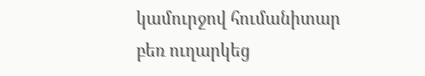կամուրջով հումանիտար բեռ ուղարկեց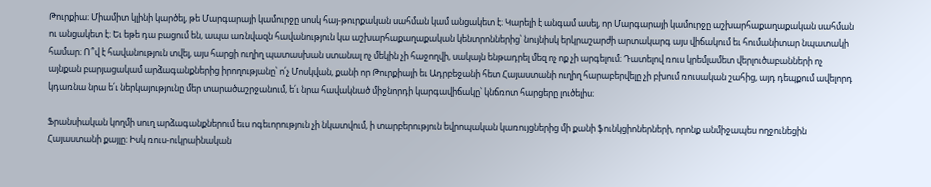Թուրքիա։ Միամիտ կլինի կարծել, թե Մարգարայի կամուրջը սոսկ հայ-թուրքական սահման կամ անցակետ է։ Կարելի է անգամ ասել, որ Մարգարայի կամուրջը աշխարհաքաղաքական սահման ու անցակետ է։ Եւ եթե դա բացում են, ապա առնվազն հավանություն կա աշխարհաքաղաքական կենտրոններից՝ նույնիսկ երկրաշարժի արտակարգ այս վիճակում եւ հումանիտար նպատակի համար։ Ո՞վ է հավանություն տվել, այս հարցի ուղիղ պատասխան ստանալ ոչ մեկին չի հաջողվի, սակայն ենթադրել մեզ ոչ ոք չի արգելում։ Դատելով ռուս կրեմլամետ վերլուծաբանների ոչ այնքան բարյացակամ արձագանքներից իրողությանը՝ ո՛չ Մոսկվան, քանի որ Թուրքիայի եւ Ադրբեջանի հետ Հայաստանի ուղիղ հարաբերվելը չի բխում ռուսական շահից, այդ դեպքում ավելորդ կդառնա նրա ե՛ւ ներկայությունը մեր տարածաշրջանում, ե՛ւ նրա հավակնած միջնորդի կարգավիճակը՝ կնճռոտ հարցերը լուծելիս։

Ֆրանսիական կողմի սուղ արձագանքներում եւս ոգեւորություն չի նկատվում, ի տարբերություն եվրոպական կառույցներից մի քանի ֆունկցիոներների, որոնք անմիջապես ողջունեցին Հայաստանի քայլը։ Իսկ ռուս-ուկրաինական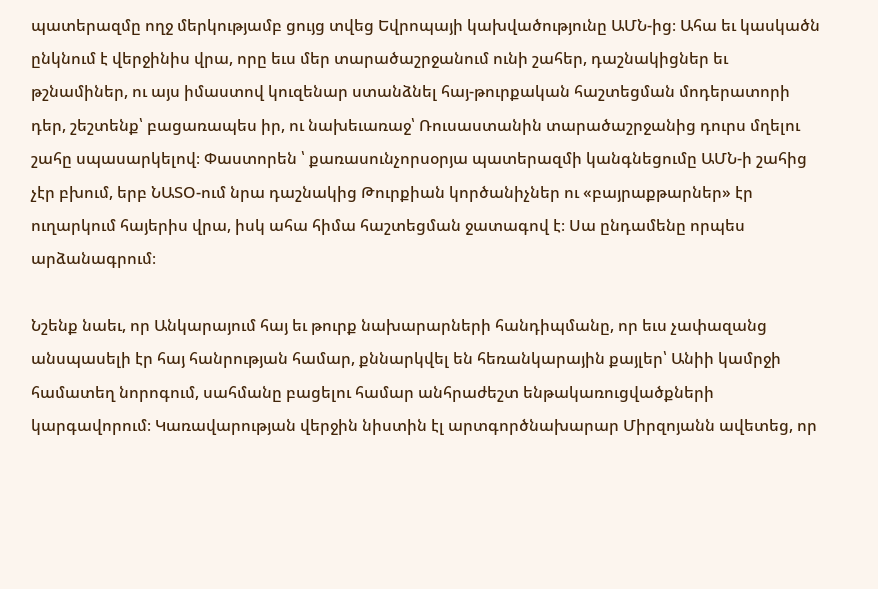պատերազմը ողջ մերկությամբ ցույց տվեց Եվրոպայի կախվածությունը ԱՄՆ-ից։ Ահա եւ կասկածն ընկնում է վերջինիս վրա, որը եւս մեր տարածաշրջանում ունի շահեր, դաշնակիցներ եւ թշնամիներ, ու այս իմաստով կուզենար ստանձնել հայ-թուրքական հաշտեցման մոդերատորի դեր, շեշտենք՝ բացառապես իր, ու նախեւառաջ՝ Ռուսաստանին տարածաշրջանից դուրս մղելու շահը սպասարկելով։ Փաստորեն ՝ քառասունչորսօրյա պատերազմի կանգնեցումը ԱՄՆ-ի շահից չէր բխում, երբ ՆԱՏՕ-ում նրա դաշնակից Թուրքիան կործանիչներ ու «բայրաքթարներ» էր ուղարկում հայերիս վրա, իսկ ահա հիմա հաշտեցման ջատագով է։ Սա ընդամենը որպես արձանագրում։

Նշենք նաեւ, որ Անկարայում հայ եւ թուրք նախարարների հանդիպմանը, որ եւս չափազանց անսպասելի էր հայ հանրության համար, քննարկվել են հեռանկարային քայլեր՝ Անիի կամրջի համատեղ նորոգում, սահմանը բացելու համար անհրաժեշտ ենթակառուցվածքների կարգավորում։ Կառավարության վերջին նիստին էլ արտգործնախարար Միրզոյանն ավետեց, որ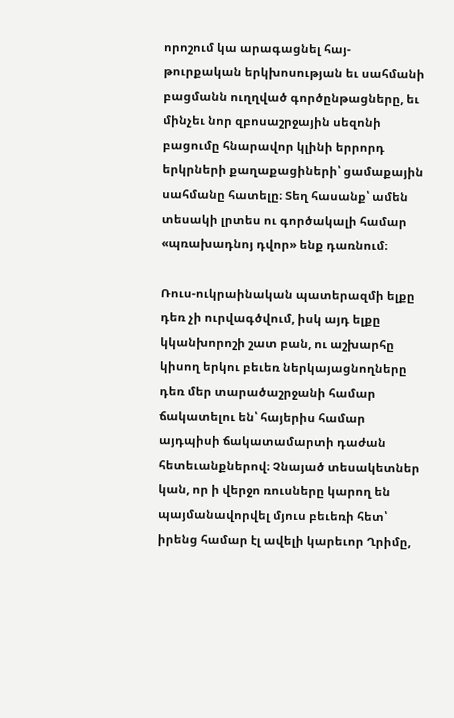որոշում կա արագացնել հայ-թուրքական երկխոսության եւ սահմանի բացմանն ուղղված գործընթացները, եւ մինչեւ նոր զբոսաշրջային սեզոնի բացումը հնարավոր կլինի երրորդ երկրների քաղաքացիների՝ ցամաքային սահմանը հատելը։ Տեղ հասանք՝ ամեն տեսակի լրտես ու գործակալի համար «պռախադնոյ դվոր» ենք դառնում։

Ռուս-ուկրաինական պատերազմի ելքը դեռ չի ուրվագծվում, իսկ այդ ելքը կկանխորոշի շատ բան, ու աշխարհը կիսող երկու բեւեռ ներկայացնողները դեռ մեր տարածաշրջանի համար ճակատելու են՝ հայերիս համար այդպիսի ճակատամարտի դաժան հետեւանքներով։ Չնայած տեսակետներ կան, որ ի վերջո ռուսները կարող են պայմանավորվել մյուս բեւեռի հետ՝ իրենց համար էլ ավելի կարեւոր Ղրիմը,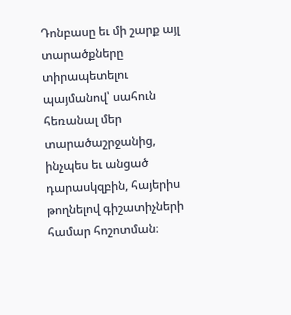Դոնբասը եւ մի շարք այլ տարածքները տիրապետելու պայմանով՝ սահուն հեռանալ մեր տարածաշրջանից, ինչպես եւ անցած դարասկզբին, հայերիս թողնելով գիշատիչների համար հոշոտման։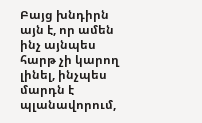Բայց խնդիրն այն է, որ ամեն ինչ այնպես հարթ չի կարող լինել, ինչպես մարդն է պլանավորում,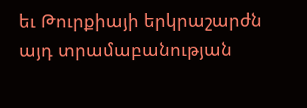եւ Թուրքիայի երկրաշարժն այդ տրամաբանության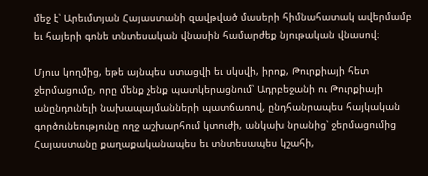մեջ է՝ Արեւմտյան Հայաստանի զավթված մասերի հիմնահատակ ավերմամբ եւ հայերի գոնե տնտեսական վնասին համարժեք նյութական վնասով։

Մյուս կողմից, եթե այնպես ստացվի եւ սկսվի, իրոք, Թուրքիայի հետ ջերմացումը, որը մենք չենք պատկերացնում՝ Ադրբեջանի ու Թուրքիայի անընդունելի նախապայմանների պատճառով, ընդհանրապես հայկական գործունեությունը ողջ աշխարհում կտուժի, անկախ նրանից՝ ջերմացումից Հայաստանը քաղաքականապես եւ տնտեսապես կշահի,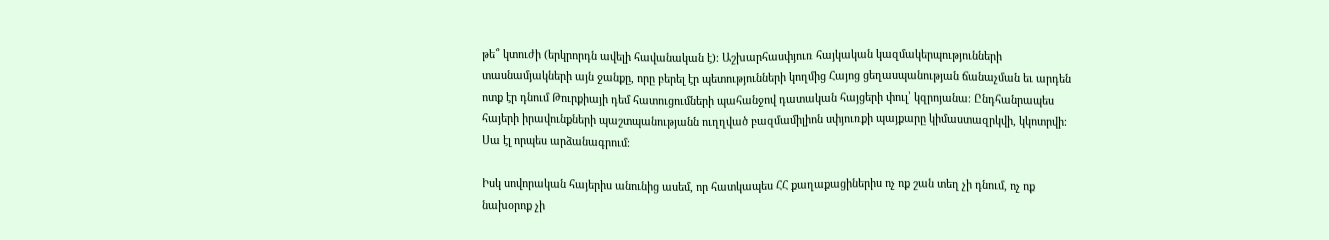թե՞ կտուժի (երկրորդն ավելի հավանական է)։ Աշխարհասփյուռ հայկական կազմակերպությունների տասնամյակների այն ջանքը, որը բերել էր պետությունների կողմից Հայոց ցեղասպանության ճանաչման եւ արդեն ոտք էր դնում Թուրքիայի դեմ հատուցումների պահանջով դատական հայցերի փուլ՝ կզրոյանա։ Ընդհանրապես հայերի իրավունքների պաշտպանությանն ուղղված բազմամիլիոն սփյուռքի պայքարը կիմաստազրկվի, կկոտրվի։ Սա էլ որպես արձանագրում։

Իսկ սովորական հայերիս անունից ասեմ, որ հատկապես ՀՀ քաղաքացիներիս ոչ ոք շան տեղ չի դնում, ոչ ոք նախօրոք չի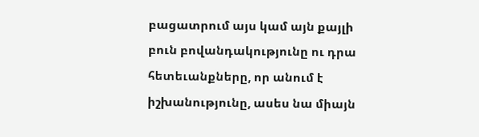բացատրում այս կամ այն քայլի բուն բովանդակությունը ու դրա հետեւանքները, որ անում է իշխանությունը, ասես նա միայն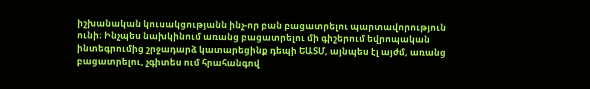իշխանական կուսակցությանն ինչ-որ բան բացատրելու պարտավորություն ունի։ Ինչպես նախկինում առանց բացատրելու մի գիշերում եվրոպական ինտեգրումից շրջադարձ կատարեցինք դեպի ԵԱՏՄ, այնպես էլ այժմ, առանց բացատրելու, չգիտես ում հրահանգով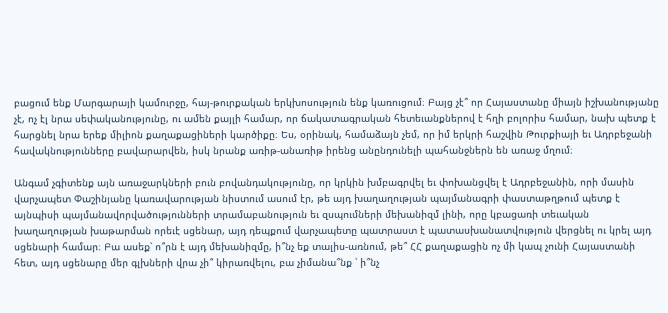բացում ենք Մարգարայի կամուրջը, հայ-թուրքական երկխոսություն ենք կառուցում։ Բայց չէ՞ որ Հայաստանը միայն իշխանությանը չէ, ոչ էլ նրա սեփականությունը, ու ամեն քայլի համար, որ ճակատագրական հետեւանքներով է հղի բոլորիս համար, նախ պետք է հարցնել նրա երեք միլիոն քաղաքացիների կարծիքը։ Ես, օրինակ, համաձայն չեմ, որ իմ երկրի հաշվին Թուրքիայի եւ Ադրբեջանի հավակնությունները բավարարվեն, իսկ նրանք առիթ-անառիթ իրենց անընդունելի պահանջներն են առաջ մղում։

Անգամ չգիտենք այն առաջարկների բուն բովանդակությունը, որ կրկին խմբագրվել եւ փոխանցվել է Ադրբեջանին, որի մասին վարչապետ Փաշինյանը կառավարության նիստում ասում էր, թե այդ խաղաղության պայմանագրի փաստաթղթում պետք է այնպիսի պայմանավորվածությունների տրամաբանություն եւ զսպումների մեխանիզմ լինի, որը կբացառի տեւական խաղաղության խաթարման որեւէ սցենար, այդ դեպքում վարչապետը պատրաստ է պատասխանատվություն վերցնել ու կրել այդ սցենարի համար։ Բա ասեք՝ ո՞րն է այդ մեխանիզմը, ի՞նչ եք տալիս-առնում, թե՞ ՀՀ քաղաքացին ոչ մի կապ չունի Հայաստանի հետ, այդ սցենարը մեր գլխների վրա չի՞ կիրառվելու, բա չիմանա՞նք ՝ ի՞նչ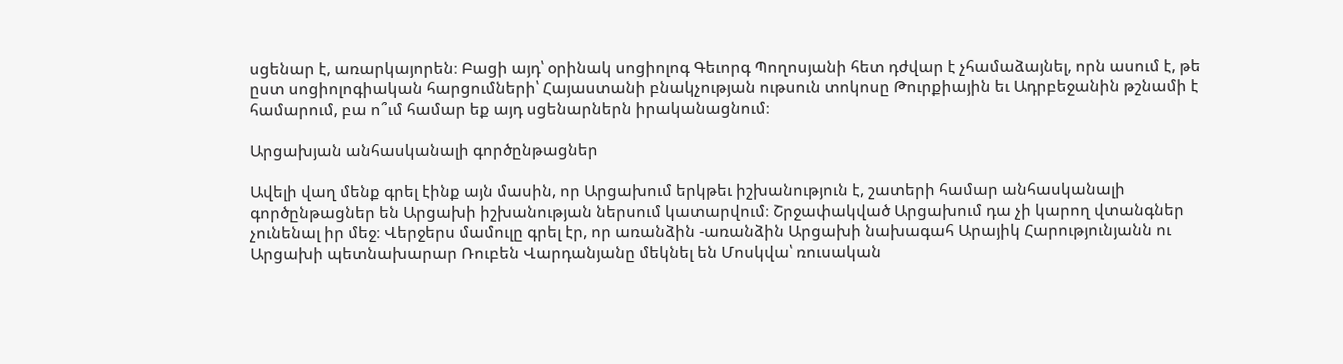սցենար է, առարկայորեն։ Բացի այդ՝ օրինակ սոցիոլոգ Գեւորգ Պողոսյանի հետ դժվար է չհամաձայնել, որն ասում է, թե ըստ սոցիոլոգիական հարցումների՝ Հայաստանի բնակչության ութսուն տոկոսը Թուրքիային եւ Ադրբեջանին թշնամի է համարում, բա ո՞ւմ համար եք այդ սցենարներն իրականացնում։

Արցախյան անհասկանալի գործընթացներ

Ավելի վաղ մենք գրել էինք այն մասին, որ Արցախում երկթեւ իշխանություն է, շատերի համար անհասկանալի գործընթացներ են Արցախի իշխանության ներսում կատարվում։ Շրջափակված Արցախում դա չի կարող վտանգներ չունենալ իր մեջ։ Վերջերս մամուլը գրել էր, որ առանձին -առանձին Արցախի նախագահ Արայիկ Հարությունյանն ու Արցախի պետնախարար Ռուբեն Վարդանյանը մեկնել են Մոսկվա՝ ռուսական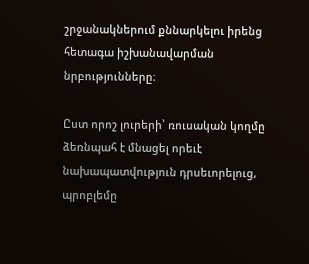շրջանակներում քննարկելու իրենց հետագա իշխանավարման նրբությունները։

Ըստ որոշ լուրերի՝ ռուսական կողմը ձեռնպահ է մնացել որեւէ նախապատվություն դրսեւորելուց, պրոբլեմը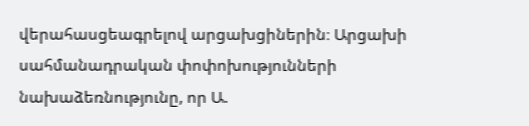վերահասցեագրելով արցախցիներին։ Արցախի սահմանադրական փոփոխությունների նախաձեռնությունը, որ Ա.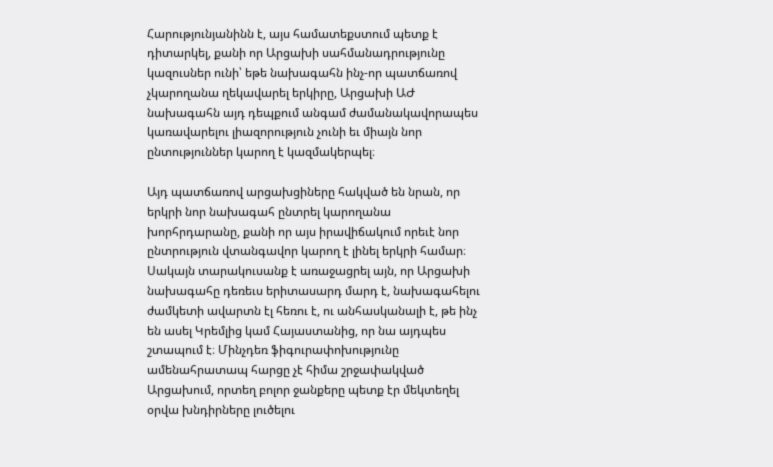Հարությունյանինն է, այս համատեքստում պետք է դիտարկել, քանի որ Արցախի սահմանադրությունը կազուսներ ունի՝ եթե նախագահն ինչ-որ պատճառով չկարողանա ղեկավարել երկիրը, Արցախի ԱԺ նախագահն այդ դեպքում անգամ ժամանակավորապես կառավարելու լիազորություն չունի եւ միայն նոր ընտություններ կարող է կազմակերպել։

Այդ պատճառով արցախցիները հակված են նրան, որ երկրի նոր նախագահ ընտրել կարողանա խորհրդարանը, քանի որ այս իրավիճակում որեւէ նոր ընտրություն վտանգավոր կարող է լինել երկրի համար։ Սակայն տարակուսանք է առաջացրել այն, որ Արցախի նախագահը դեռեւս երիտասարդ մարդ է, նախագահելու ժամկետի ավարտն էլ հեռու է, ու անհասկանալի է, թե ինչ են ասել Կրեմլից կամ Հայաստանից, որ նա այդպես շտապում է։ Մինչդեռ ֆիգուրափոխությունը ամենահրատապ հարցը չէ հիմա շրջափակված Արցախում, որտեղ բոլոր ջանքերը պետք էր մեկտեղել օրվա խնդիրները լուծելու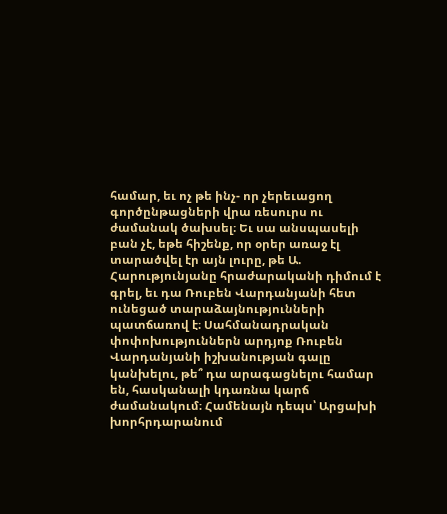համար, եւ ոչ թե ինչ- որ չերեւացող գործընթացների վրա ռեսուրս ու ժամանակ ծախսել։ Եւ սա անսպասելի բան չէ, եթե հիշենք, որ օրեր առաջ էլ տարածվել էր այն լուրը, թե Ա. Հարությունյանը հրաժարականի դիմում է գրել, եւ դա Ռուբեն Վարդանյանի հետ ունեցած տարաձայնությունների պատճառով է։ Սահմանադրական փոփոխություններն արդյոք Ռուբեն Վարդանյանի իշխանության գալը կանխելու, թե՞ դա արագացնելու համար են, հասկանալի կդառնա կարճ ժամանակում։ Համենայն դեպս՝ Արցախի խորհրդարանում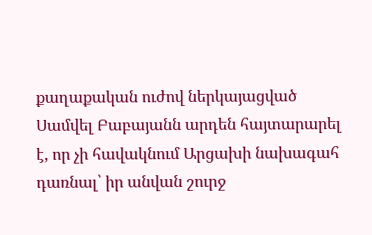քաղաքական ուժով ներկայացված Սամվել Բաբայանն արդեն հայտարարել է, որ չի հավակնում Արցախի նախագահ դառնալ՝ իր անվան շուրջ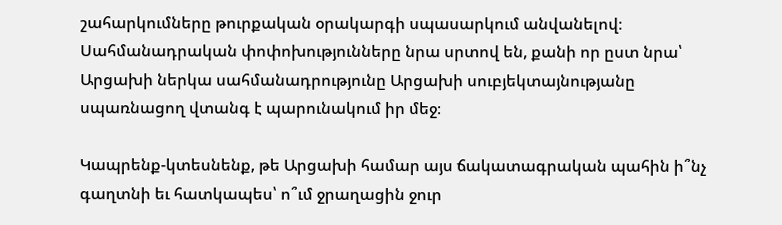շահարկումները թուրքական օրակարգի սպասարկում անվանելով։ Սահմանադրական փոփոխությունները նրա սրտով են, քանի որ ըստ նրա՝ Արցախի ներկա սահմանադրությունը Արցախի սուբյեկտայնությանը սպառնացող վտանգ է պարունակում իր մեջ։

Կապրենք-կտեսնենք, թե Արցախի համար այս ճակատագրական պահին ի՞նչ գաղտնի եւ հատկապես՝ ո՞ւմ ջրաղացին ջուր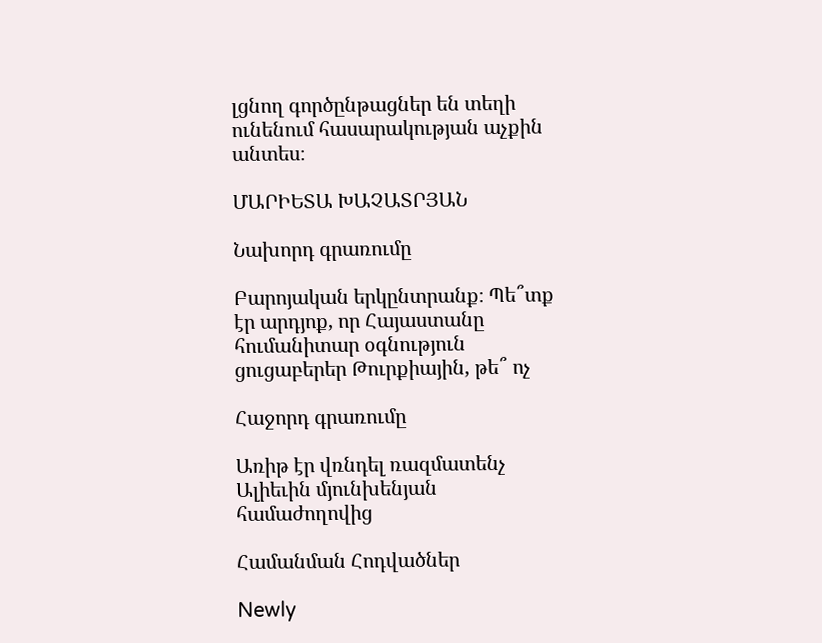լցնող գործընթացներ են տեղի ունենում հասարակության աչքին անտես։

ՄԱՐԻԵՏԱ ԽԱՉԱՏՐՅԱՆ

Նախորդ գրառումը

Բարոյական երկընտրանք։ Պե՞տք էր արդյոք, որ Հայաստանը հումանիտար օգնություն ցուցաբերեր Թուրքիային, թե՞ ոչ

Հաջորդ գրառումը

Առիթ էր վռնդել ռազմատենչ Ալիեւին մյունխենյան համաժողովից

Համանման Հոդվածներ

Newly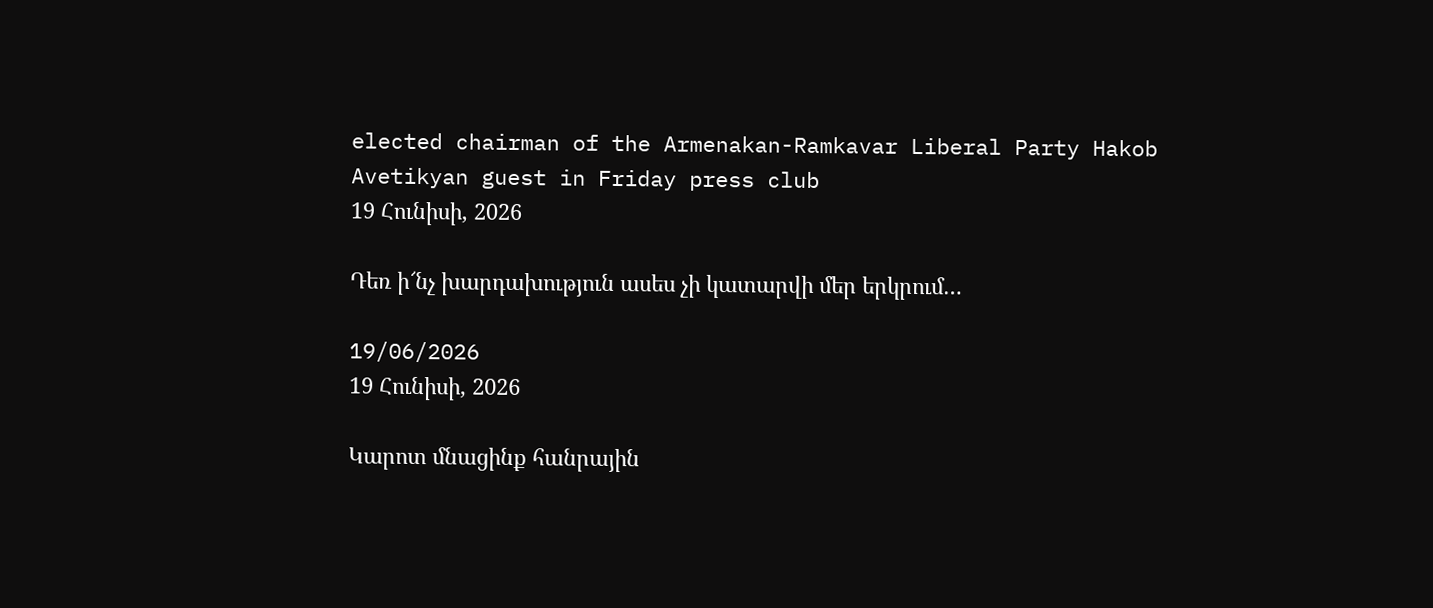elected chairman of the Armenakan-Ramkavar Liberal Party Hakob Avetikyan guest in Friday press club
19 Հունիսի, 2026

Դեռ ի՜նչ խարդախություն ասես չի կատարվի մեր երկրում…

19/06/2026
19 Հունիսի, 2026

Կարոտ մնացինք հանրային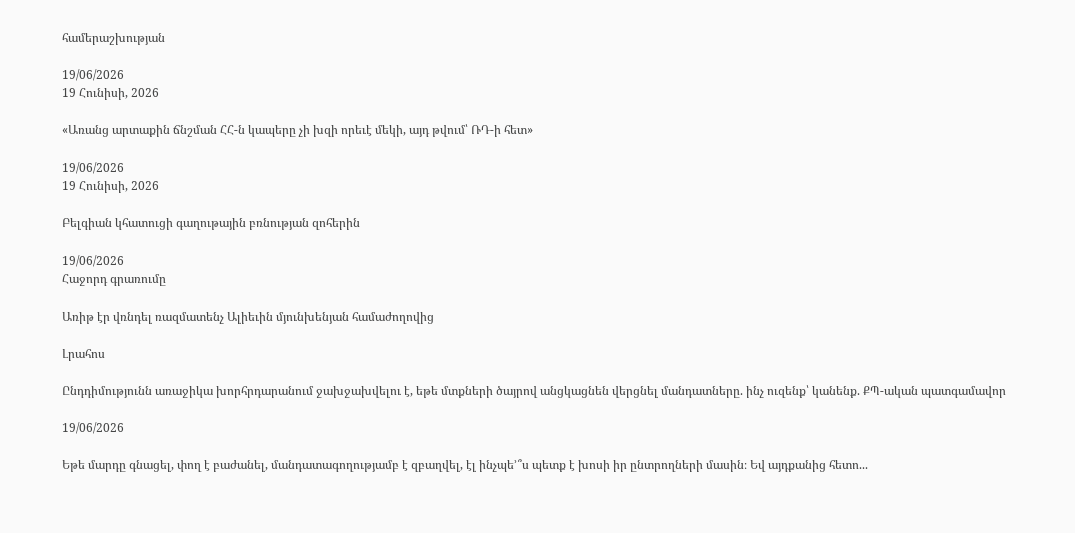համերաշխության

19/06/2026
19 Հունիսի, 2026

«Առանց արտաքին ճնշման ՀՀ-ն կապերը չի խզի որեւէ մեկի, այդ թվում՝ ՌԴ-ի հետ»

19/06/2026
19 Հունիսի, 2026

Բելգիան կհատուցի գաղութային բռնության զոհերին

19/06/2026
Հաջորդ գրառումը

Առիթ էր վռնդել ռազմատենչ Ալիեւին մյունխենյան համաժողովից

Լրահոս

Ընդդիմությունն առաջիկա խորհրդարանում ջախջախվելու է, եթե մտքների ծայրով անցկացնեն վերցնել մանդատները. ինչ ուզենք՝ կանենք. ՔՊ-ական պատգամավոր

19/06/2026

Եթե մարդը գնացել, փող է բաժանել, մանդատագողությամբ է զբաղվել, էլ ինչպե՚՞ս պետք է խոսի իր ընտրողների մասին։ Եվ այդքանից հետո...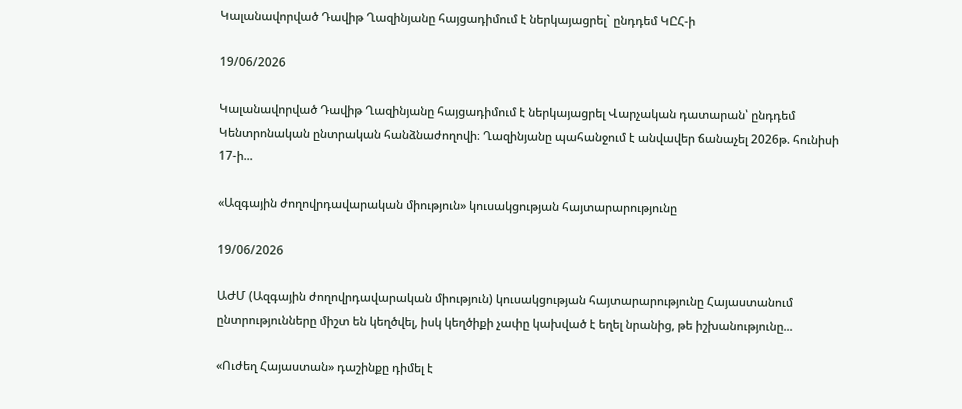Կալանավորված Դավիթ Ղազինյանը հայցադիմում է ներկայացրել` ընդդեմ ԿԸՀ-ի

19/06/2026

Կալանավորված Դավիթ Ղազինյանը հայցադիմում է ներկայացրել Վարչական դատարան՝ ընդդեմ Կենտրոնական ընտրական հանձնաժողովի։ Ղազինյանը պահանջում է անվավեր ճանաչել 2026թ. հունիսի 17-ի...

«Ազգային ժողովրդավարական միություն» կուսակցության հայտարարությունը

19/06/2026

ԱԺՄ (Ազգային ժողովրդավարական միություն) կուսակցության հայտարարությունը Հայաստանում ընտրությունները միշտ են կեղծվել, իսկ կեղծիքի չափը կախված է եղել նրանից, թե իշխանությունը...

«Ուժեղ Հայաստան» դաշինքը դիմել է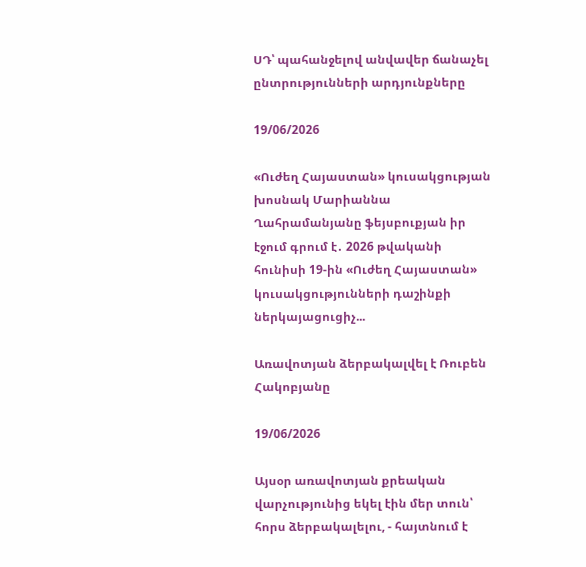ՍԴ՝ պահանջելով անվավեր ճանաչել ընտրությունների արդյունքները

19/06/2026

«Ուժեղ Հայաստան» կուսակցության խոսնակ Մարիաննա Ղահրամանյանը ֆեյսբուքյան իր էջում գրում է․ 2026 թվականի հունիսի 19-ին «Ուժեղ Հայաստան» կուսակցությունների դաշինքի ներկայացուցիչ...

Առավոտյան ձերբակալվել է Ռուբեն Հակոբյանը

19/06/2026

Այսօր առավոտյան քրեական վարչությունից եկել էին մեր տուն՝ հորս ձերբակալելու, - հայտնում է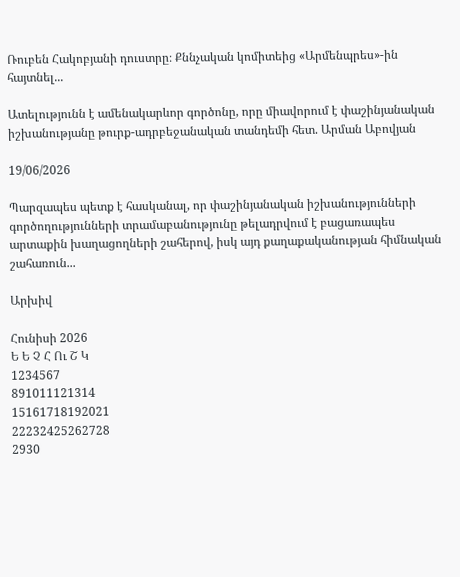Ռուբեն Հակոբյանի դուստրը։ Քննչական կոմիտեից «Արմենպրես»-ին հայտնել...

Ատելությունն է ամենակարևոր գործոնը, որը միավորում է փաշինյանական իշխանությանը թուրք-ադրբեջանական տանդեմի հետ. Արման Աբովյան

19/06/2026

Պարզապես պետք է հասկանալ, որ փաշինյանական իշխանությունների գործողությունների տրամաբանությունը թելադրվում է բացառապես արտաքին խաղացողների շահերով, իսկ այդ քաղաքականության հիմնական շահառուն...

Արխիվ

Հունիսի 2026
Ե Ե Չ Հ Ու Շ Կ
1234567
891011121314
15161718192021
22232425262728
2930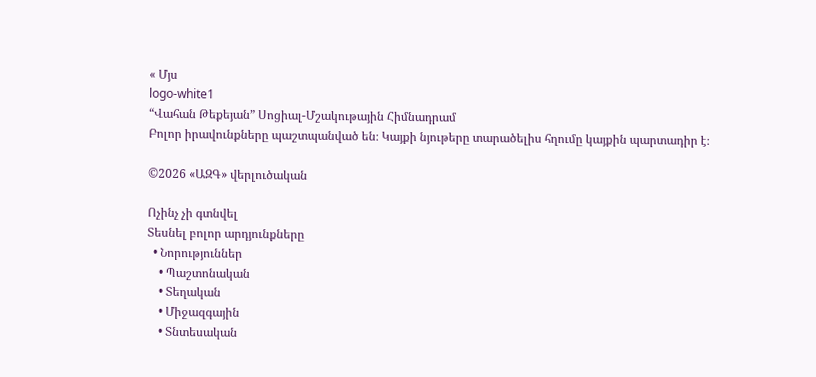« Մյս
logo-white1
“Վահան Թեքեյան” Սոցիալ-Մշակութային Հիմնադրամ
Բոլոր իրավունքները պաշտպանված են։ Կայքի նյութերը տարածելիս հղումը կայքին պարտադիր է։

©2026 «ԱԶԳ» վերլուծական

Ոչինչ չի գտնվել
Տեսնել բոլոր արդյունքները
  • Նորություններ
    • Պաշտոնական
    • Տեղական
    • Միջազգային
    • Տնտեսական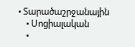• Տարածաշրջանային
    • Սոցիալական
    •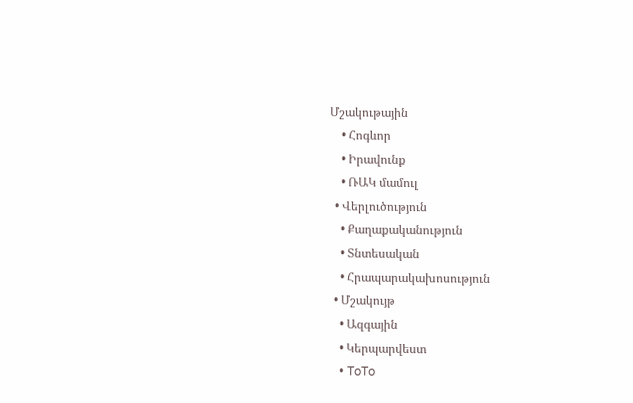Մշակութային
    • Հոգևոր
    • Իրավունք
    • ՌԱԿ մամուլ
  • Վերլուծություն
    • Քաղաքականություն
    • Տնտեսական
    • Հրապարակախոսություն
  • Մշակույթ
    • Ազգային
    • Կերպարվեստ
    • ToTo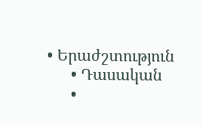• Երաժշտություն
      • Դասական
      •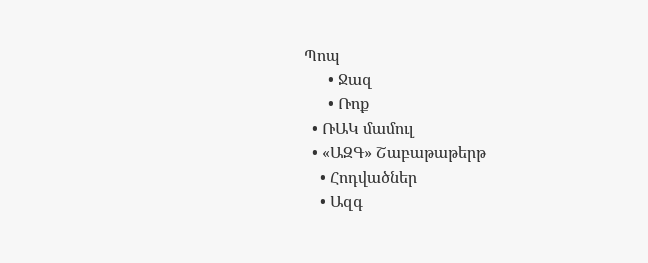Պոպ
      • Ջազ
      • Ռոք
  • ՌԱԿ մամուլ
  • «ԱԶԳ» Շաբաթաթերթ
    • Հոդվածներ
    • Ազգ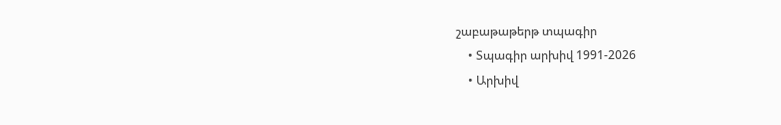շաբաթաթերթ տպագիր
    • Տպագիր արխիվ 1991-2026
    • Արխիվ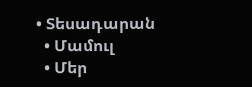• Տեսադարան
  • Մամուլ
  • Մեր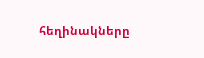հեղինակները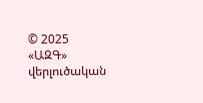© 2025 «ԱԶԳ» վերլուծական